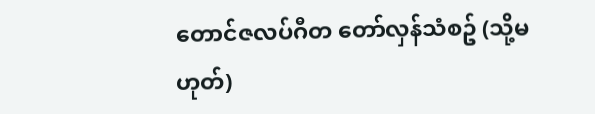တောင်ဇလပ်ဂီတ တော်လှန်သံစဥ် (သို့မဟုတ်)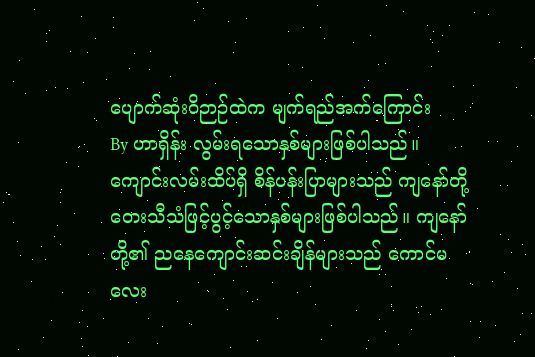ပျောက်ဆုံးဝိဉာဉ်ထဲက မျက်ရည်အက်ကြောင်း
By ဟာရှိန်း လွမ်းရသောနှစ်များဖြစ်ပါသည်။ ကျောင်းလမ်းထိပ်ရှိ စိန်ပန်းပြာများသည် ကျနော်တို့ တေးသီသံဖြင့်ပွင့်သောနှစ်များဖြစ်ပါသည်။ ကျနော်တို့၏ ညနေကျောင်းဆင်းချိန်များသည် ကောင်မလေး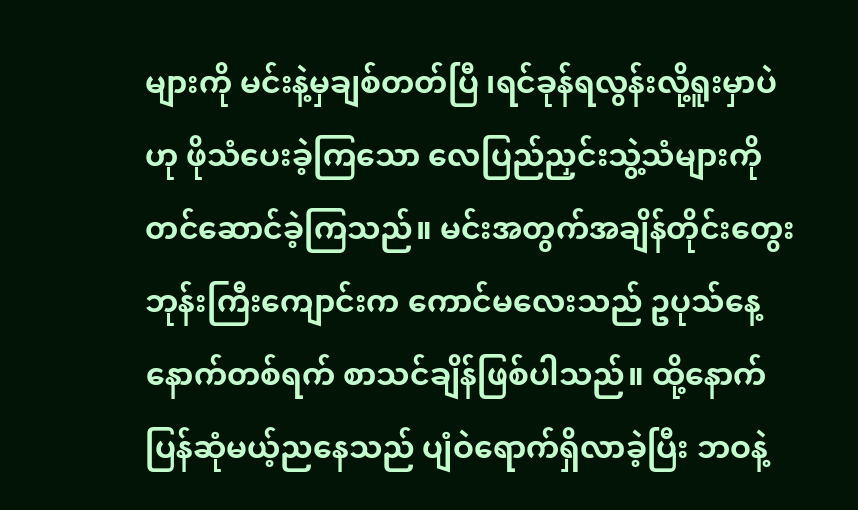များကို မင်းနဲ့မှချစ်တတ်ပြီ ၊ရင်ခုန်ရလွန်းလို့ရူးမှာပဲ ဟု ဖိုသံပေးခဲ့ကြသော လေပြည်ညှင်းသွဲ့သံများကို တင်ဆောင်ခဲ့ကြသည်။ မင်းအတွက်အချိန်တိုင်းတွေး ဘုန်းကြီးကျောင်းက ကောင်မလေးသည် ဥပုသ်နေ့နောက်တစ်ရက် စာသင်ချိန်ဖြစ်ပါသည်။ ထို့နောက် ပြန်ဆုံမယ့်ညနေသည် ပျံဝဲရောက်ရှိလာခဲ့ပြီး ဘဝနဲ့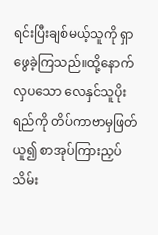ရင်းပြီးချစ်မယ့်သူကို ရှာဖွေခဲ့ကြသည်။ထို့နောက် လှပသော လေနှင်သူပိုးရည်ကို တိပ်ကာဗာမှဖြတ်ယူ၍ စာအုပ်ကြားညှပ်သိမ်း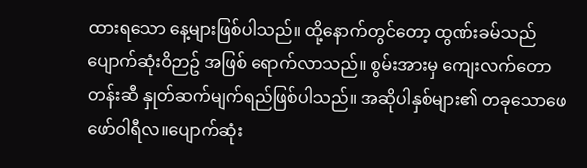ထားရသော နေ့များဖြစ်ပါသည်။ ထို့နောက်တွင်တော့ ထွဏ်းခမ်သည် ပျောက်ဆုံးဝိဉာဥ် အဖြစ် ရောက်လာသည်။ စွမ်းအားမှ ကျေးလက်တောတန်းဆီ နှုတ်ဆက်မျက်ရည်ဖြစ်ပါသည်။ အဆိုပါနှစ်များ၏ တခုသောဖေဖော်ဝါရီလ။ပျောက်ဆုံး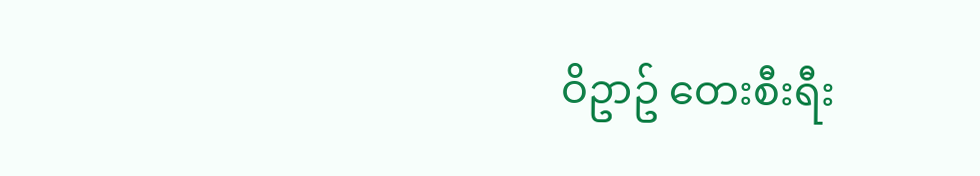ဝိဥာဥ် တေးစီးရီး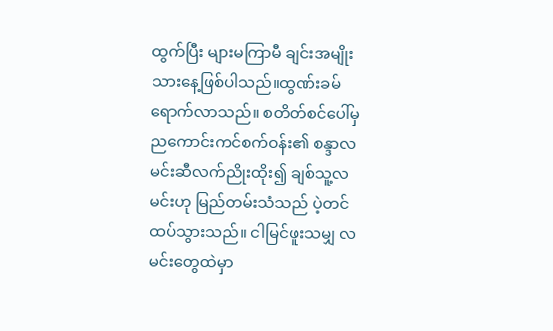ထွက်ပြီး များမကြာမီ ချင်းအမျိုးသားနေ့ဖြစ်ပါသည်။ထွဏ်းခမ်ရောက်လာသည်။ စတိတ်စင်ပေါ်မှ ညကောင်းကင်စက်ဝန်း၏ စန္ဒာလမင်းဆီလက်ညိုးထိုး၍ ချစ်သူ့လမင်းဟု မြည်တမ်းသံသည် ပဲ့တင်ထပ်သွားသည်။ ငါမြင်ဖူးသမျှ လမင်းတွေထဲမှာ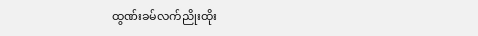ထွဏ်းခမ်လက်ညိုးထိုး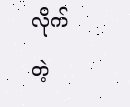လိုက်တဲ့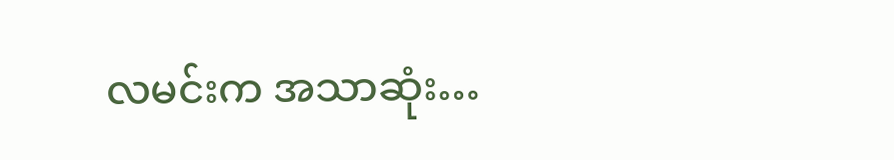လမင်းက အသာဆုံး…